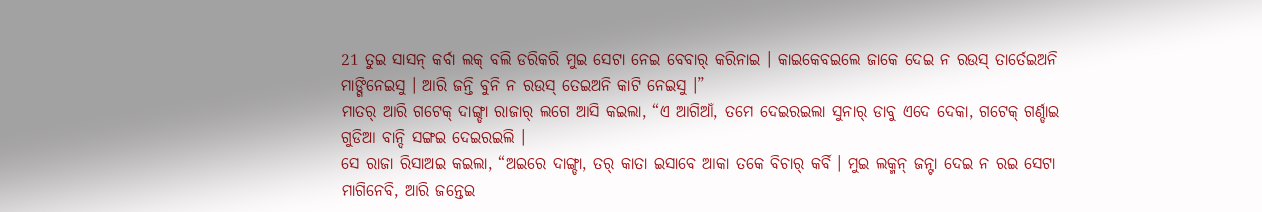21 ତୁଇ ସାସନ୍ କର୍ବା ଲକ୍ ବଲି ଡରିକରି ମୁଇ ସେଟା ନେଇ ବେବାର୍ କରିନାଇ । କାଇକେବଇଲେ ଜାକେ ଦେଇ ନ ରଉସ୍ ତାର୍ତେଇଅନି ମାଙ୍ଗିନେଇସୁ । ଆରି ଜନ୍ତି ବୁନି ନ ରଉସ୍ ତେଇଅନି କାଟି ନେଇସୁ ।”
ମାତର୍ ଆରି ଗଟେକ୍ ଦାଙ୍ଗ୍ଡା ରାଜାର୍ ଲଗେ ଆସି କଇଲା, “ଏ ଆଗିଆଁ, ତମେ ଦେଇରଇଲା ସୁନାର୍ ଡାବୁ ଏଦେ ଦେକା, ଗଟେକ୍ ଗର୍ଣ୍ଡାଇ ଗୁଡିଆ ବାନ୍ଦି ସଙ୍ଗଇ ଦେଇରଇଲି ।
ସେ ରାଜା ରିସାଅଇ କଇଲା, “ଅଇରେ ଦାଙ୍ଗ୍ଡା, ତର୍ କାତା ଇସାବେ ଆକା ତକେ ବିଚାର୍ କର୍ବି । ମୁଇ ଲକ୍ମନ୍ ଜନ୍ଟା ଦେଇ ନ ରଇ ସେଟା ମାଗିନେବି, ଆରି ଜନ୍ତେଇ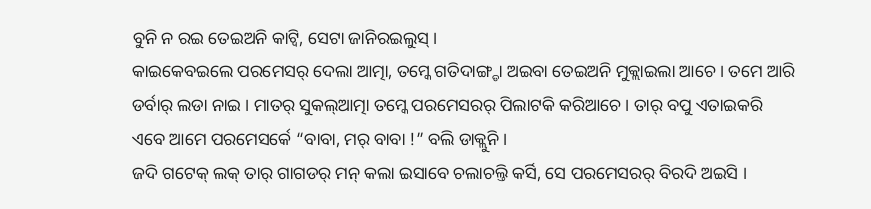ବୁନି ନ ରଇ ତେଇଅନି କାଟ୍ବି, ସେଟା ଜାନିରଇଲୁସ୍ ।
କାଇକେବଇଲେ ପରମେସର୍ ଦେଲା ଆତ୍ମା, ତମ୍କେ ଗତିଦାଙ୍ଗ୍ଡା ଅଇବା ତେଇଅନି ମୁକ୍ଲାଇଲା ଆଚେ । ତମେ ଆରି ଡର୍ବାର୍ ଲଡା ନାଇ । ମାତର୍ ସୁକଲ୍ଆତ୍ମା ତମ୍କେ ପରମେସରର୍ ପିଲାଟକି କରିଆଚେ । ତାର୍ ବପୁ ଏତାଇକରି ଏବେ ଆମେ ପରମେସର୍କେ “ବାବା, ମର୍ ବାବା !” ବଲି ଡାକ୍ଲୁନି ।
ଜଦି ଗଟେକ୍ ଲକ୍ ତାର୍ ଗାଗଡର୍ ମନ୍ କଲା ଇସାବେ ଚଲାଚଲ୍ତି କର୍ସି, ସେ ପରମେସରର୍ ବିରଦି ଅଇସି ।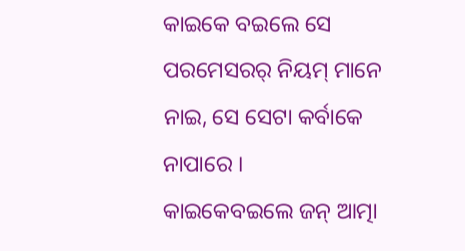କାଇକେ ବଇଲେ ସେ ପରମେସରର୍ ନିୟମ୍ ମାନେ ନାଇ, ସେ ସେଟା କର୍ବାକେ ନାପାରେ ।
କାଇକେବଇଲେ ଜନ୍ ଆତ୍ମା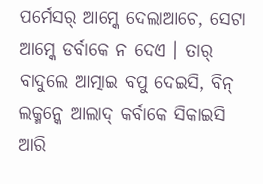ପର୍ମେସର୍ ଆମ୍କେ ଦେଲାଆଚେ, ସେଟା ଆମ୍କେ ଡର୍ବାକେ ନ ଦେଏ । ତାର୍ ବାଦୁଲେ ଆତ୍ମାଇ ବପୁ ଦେଇସି, ବିନ୍ ଲକ୍ମନ୍କେ ଆଲାଦ୍ କର୍ବାକେ ସିକାଇସି ଆରି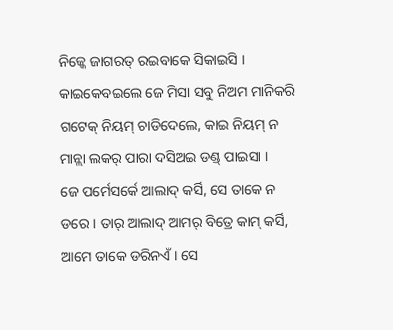ନିଜ୍କେ ଜାଗରତ୍ ରଇବାକେ ସିକାଇସି ।
କାଇକେବଇଲେ ଜେ ମିସା ସବୁ ନିଅମ ମାନିକରି ଗଟେକ୍ ନିୟମ୍ ଚାଡିଦେଲେ, କାଇ ନିୟମ୍ ନ ମାନ୍ଲା ଲକର୍ ପାରା ଦସିଅଇ ଡଣ୍ଡ୍ ପାଇସା ।
ଜେ ପର୍ମେସର୍କେ ଆଲାଦ୍ କର୍ସି, ସେ ତାକେ ନ ଡରେ । ତାର୍ ଆଲାଦ୍ ଆମର୍ ବିତ୍ରେ କାମ୍ କର୍ସି, ଆମେ ତାକେ ଡରିନଏଁ । ସେ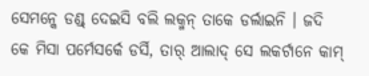ସେମନ୍କେ ଡଣ୍ଡ୍ ଦେଇସି ବଲି ଲକ୍ମନ୍ ତାକେ ଡର୍ଲାଇନି । ଜଦି କେ ମିସା ପର୍ମେସର୍କେ ଡର୍ସି, ତାର୍ ଆଲାଦ୍ ସେ ଲକର୍ଟାନେ କାମ୍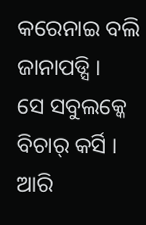କରେନାଇ ବଲି ଜାନାପଡ୍ସି ।
ସେ ସବୁଲକ୍କେ ବିଚାର୍ କର୍ସି । ଆରି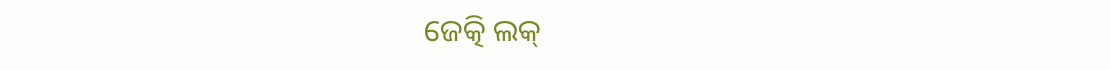ଜେତ୍କି ଲକ୍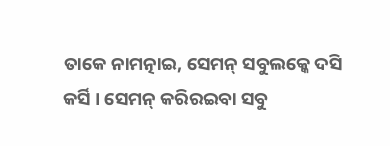ତାକେ ନାମତ୍ନାଇ, ସେମନ୍ ସବୁଲକ୍କେ ଦସି କର୍ସି । ସେମନ୍ କରିରଇବା ସବୁ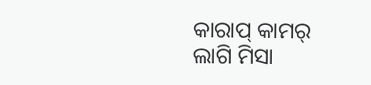କାରାପ୍ କାମର୍ ଲାଗି ମିସା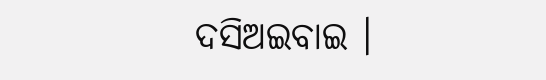ଦସିଅଇବାଇ ।